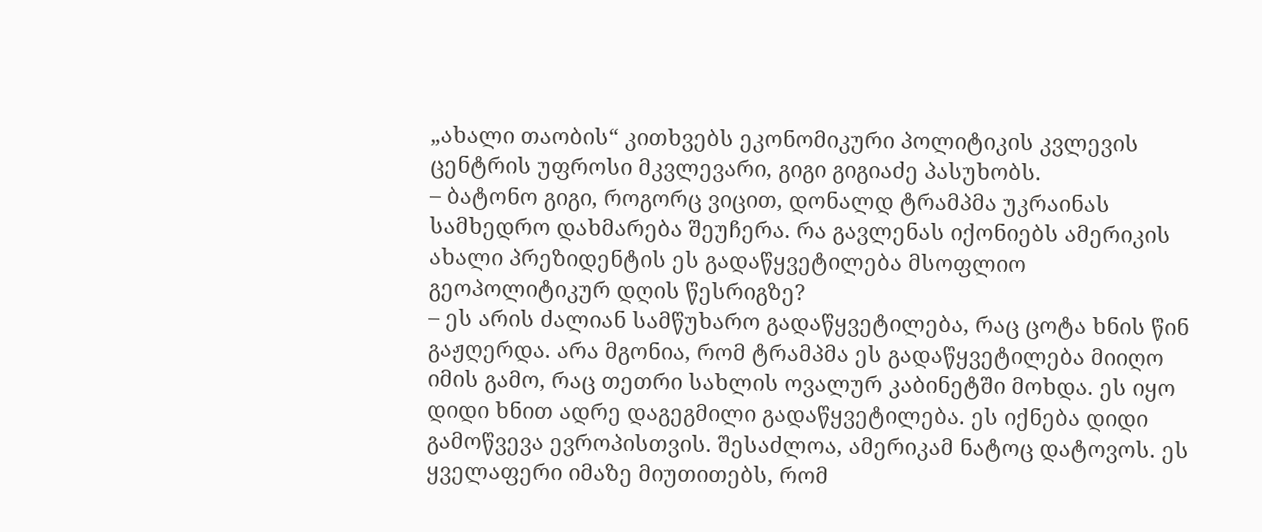„ახალი თაობის“ კითხვებს ეკონომიკური პოლიტიკის კვლევის ცენტრის უფროსი მკვლევარი, გიგი გიგიაძე პასუხობს.
– ბატონო გიგი, როგორც ვიცით, დონალდ ტრამპმა უკრაინას სამხედრო დახმარება შეუჩერა. რა გავლენას იქონიებს ამერიკის ახალი პრეზიდენტის ეს გადაწყვეტილება მსოფლიო გეოპოლიტიკურ დღის წესრიგზე?
– ეს არის ძალიან სამწუხარო გადაწყვეტილება, რაც ცოტა ხნის წინ გაჟღერდა. არა მგონია, რომ ტრამპმა ეს გადაწყვეტილება მიიღო იმის გამო, რაც თეთრი სახლის ოვალურ კაბინეტში მოხდა. ეს იყო დიდი ხნით ადრე დაგეგმილი გადაწყვეტილება. ეს იქნება დიდი გამოწვევა ევროპისთვის. შესაძლოა, ამერიკამ ნატოც დატოვოს. ეს ყველაფერი იმაზე მიუთითებს, რომ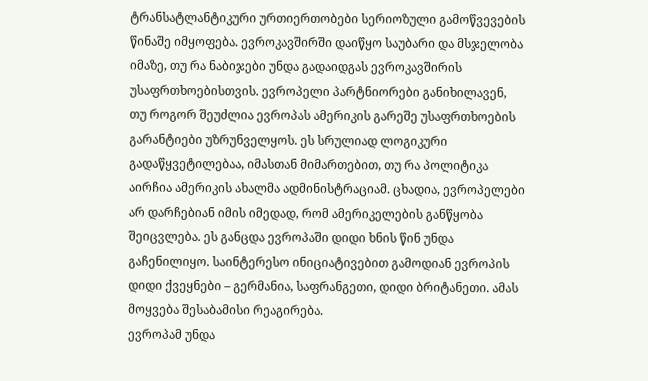ტრანსატლანტიკური ურთიერთობები სერიოზული გამოწვევების წინაშე იმყოფება. ევროკავშირში დაიწყო საუბარი და მსჯელობა იმაზე, თუ რა ნაბიჯები უნდა გადაიდგას ევროკავშირის უსაფრთხოებისთვის. ევროპელი პარტნიორები განიხილავენ, თუ როგორ შეუძლია ევროპას ამერიკის გარეშე უსაფრთხოების გარანტიები უზრუნველყოს. ეს სრულიად ლოგიკური გადაწყვეტილებაა, იმასთან მიმართებით, თუ რა პოლიტიკა აირჩია ამერიკის ახალმა ადმინისტრაციამ. ცხადია, ევროპელები არ დარჩებიან იმის იმედად, რომ ამერიკელების განწყობა შეიცვლება. ეს განცდა ევროპაში დიდი ხნის წინ უნდა გაჩენილიყო. საინტერესო ინიციატივებით გამოდიან ევროპის დიდი ქვეყნები – გერმანია, საფრანგეთი, დიდი ბრიტანეთი. ამას მოყვება შესაბამისი რეაგირება.
ევროპამ უნდა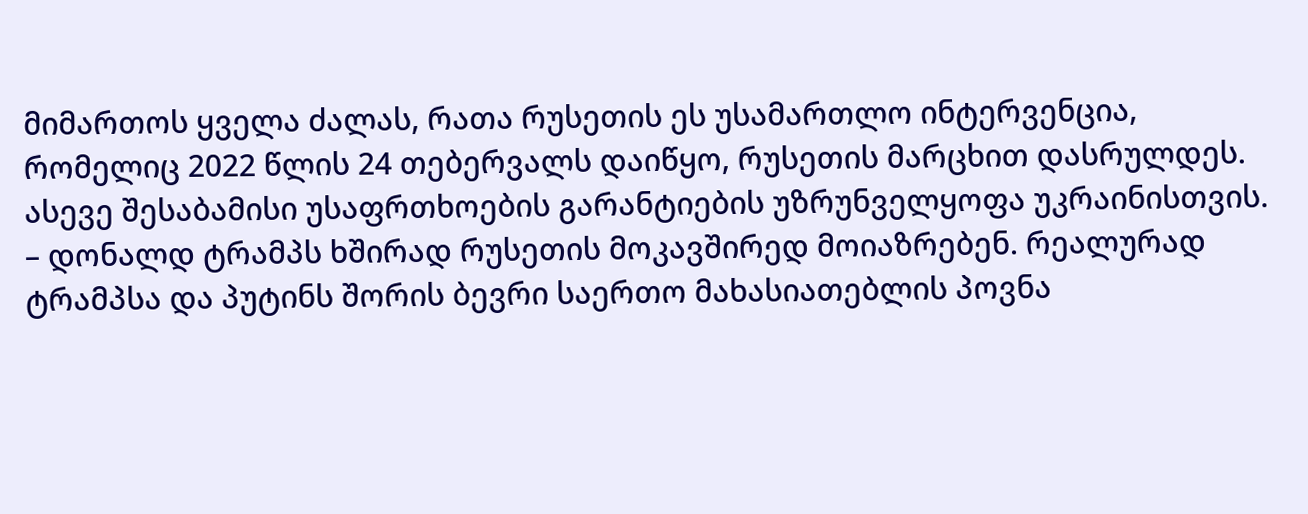მიმართოს ყველა ძალას, რათა რუსეთის ეს უსამართლო ინტერვენცია, რომელიც 2022 წლის 24 თებერვალს დაიწყო, რუსეთის მარცხით დასრულდეს. ასევე შესაბამისი უსაფრთხოების გარანტიების უზრუნველყოფა უკრაინისთვის.
– დონალდ ტრამპს ხშირად რუსეთის მოკავშირედ მოიაზრებენ. რეალურად ტრამპსა და პუტინს შორის ბევრი საერთო მახასიათებლის პოვნა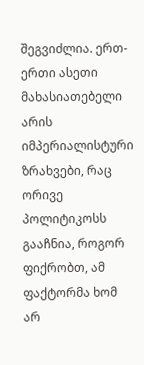შეგვიძლია. ერთ-ერთი ასეთი მახასიათებელი არის იმპერიალისტური ზრახვები, რაც ორივე პოლიტიკოსს გააჩნია, როგორ ფიქრობთ, ამ ფაქტორმა ხომ არ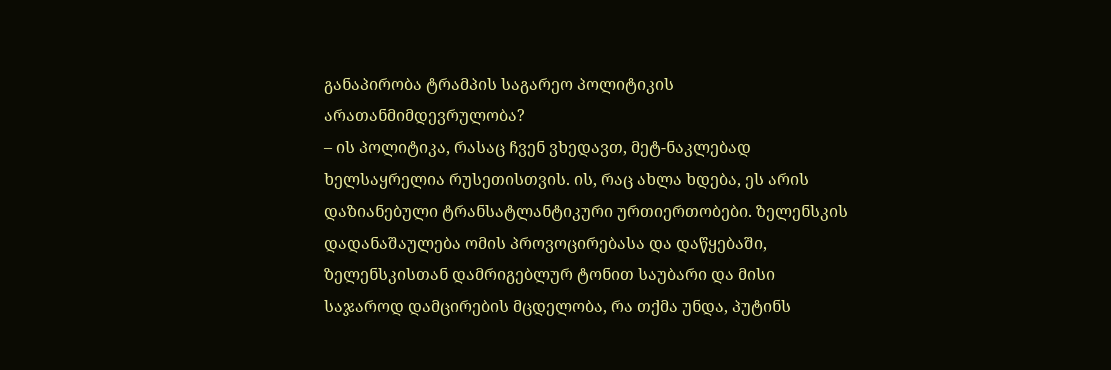განაპირობა ტრამპის საგარეო პოლიტიკის არათანმიმდევრულობა?
– ის პოლიტიკა, რასაც ჩვენ ვხედავთ, მეტ-ნაკლებად ხელსაყრელია რუსეთისთვის. ის, რაც ახლა ხდება, ეს არის დაზიანებული ტრანსატლანტიკური ურთიერთობები. ზელენსკის დადანაშაულება ომის პროვოცირებასა და დაწყებაში, ზელენსკისთან დამრიგებლურ ტონით საუბარი და მისი საჯაროდ დამცირების მცდელობა, რა თქმა უნდა, პუტინს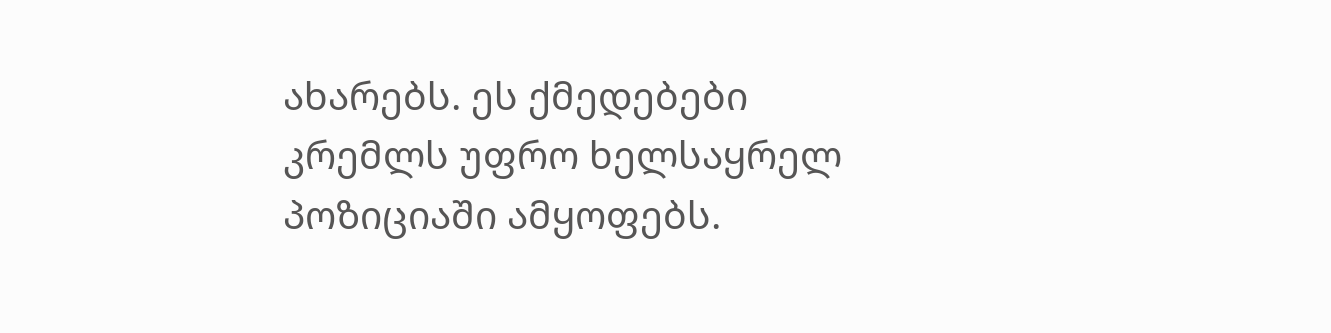ახარებს. ეს ქმედებები კრემლს უფრო ხელსაყრელ პოზიციაში ამყოფებს.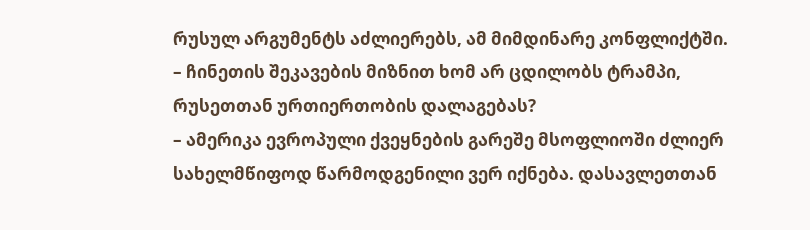რუსულ არგუმენტს აძლიერებს, ამ მიმდინარე კონფლიქტში.
– ჩინეთის შეკავების მიზნით ხომ არ ცდილობს ტრამპი, რუსეთთან ურთიერთობის დალაგებას?
– ამერიკა ევროპული ქვეყნების გარეშე მსოფლიოში ძლიერ სახელმწიფოდ წარმოდგენილი ვერ იქნება. დასავლეთთან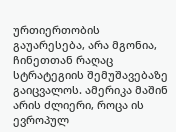ურთიერთობის გაუარესება, არა მგონია, ჩინეთთან რაღაც სტრატეგიის შემუშავებაზე გაიცვალოს. ამერიკა მაშინ არის ძლიერი, როცა ის ევროპულ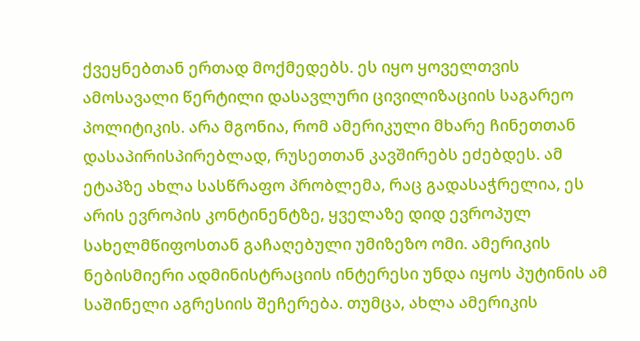ქვეყნებთან ერთად მოქმედებს. ეს იყო ყოველთვის ამოსავალი წერტილი დასავლური ცივილიზაციის საგარეო პოლიტიკის. არა მგონია, რომ ამერიკული მხარე ჩინეთთან დასაპირისპირებლად, რუსეთთან კავშირებს ეძებდეს. ამ ეტაპზე ახლა სასწრაფო პრობლემა, რაც გადასაჭრელია, ეს არის ევროპის კონტინენტზე, ყველაზე დიდ ევროპულ სახელმწიფოსთან გაჩაღებული უმიზეზო ომი. ამერიკის ნებისმიერი ადმინისტრაციის ინტერესი უნდა იყოს პუტინის ამ საშინელი აგრესიის შეჩერება. თუმცა, ახლა ამერიკის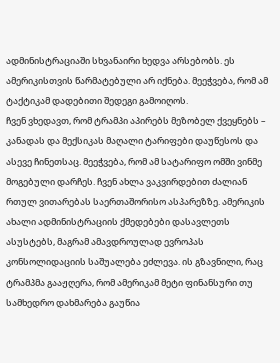ადმინისტრაციაში სხვანაირი ხედვა არსებობს. ეს ამერიკისთვის წარმატებული არ იქნება. მეეჭვება, რომ ამ ტაქტიკამ დადებითი შედეგი გამოიღოს.
ჩვენ ვხედავთ, რომ ტრამპი აპირებს მეზობელ ქვეყნებს – კანადას და მექსიკას მაღალი ტარიფები დაუწესოს და ასევე ჩინეთსაც. მეეჭვება, რომ ამ სატარიფო ომში ვინმე მოგებული დარჩეს. ჩვენ ახლა ვაკვირდებით ძალიან რთულ ვითარებას საერთაშორისო ასპარეზზე. ამერიკის ახალი ადმინისტრაციის ქმედებები დასავლეთს ასუსტებს, მაგრამ ამავდროულად ევროპას კონსოლიდაციის საშუალება ეძლევა. ის გზავნილი, რაც ტრამპმა გააჟღერა, რომ ამერიკამ მეტი ფინანსური თუ სამხედრო დახმარება გაუწია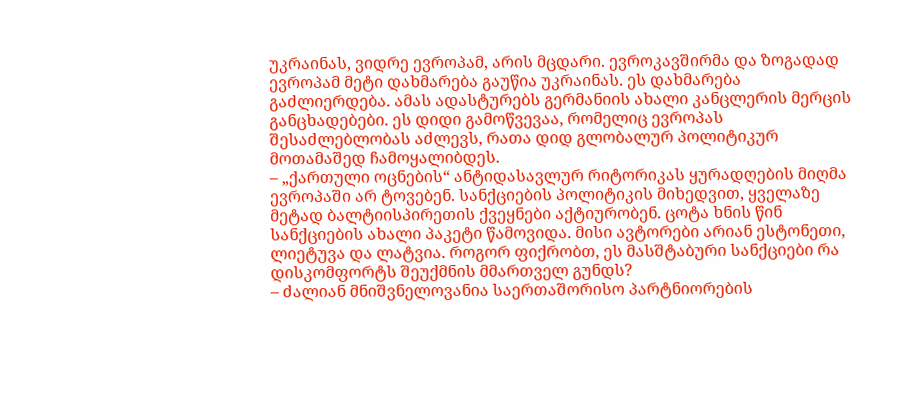უკრაინას, ვიდრე ევროპამ, არის მცდარი. ევროკავშირმა და ზოგადად ევროპამ მეტი დახმარება გაუწია უკრაინას. ეს დახმარება გაძლიერდება. ამას ადასტურებს გერმანიის ახალი კანცლერის მერცის განცხადებები. ეს დიდი გამოწვევაა, რომელიც ევროპას შესაძლებლობას აძლევს, რათა დიდ გლობალურ პოლიტიკურ მოთამაშედ ჩამოყალიბდეს.
– „ქართული ოცნების“ ანტიდასავლურ რიტორიკას ყურადღების მიღმა ევროპაში არ ტოვებენ. სანქციების პოლიტიკის მიხედვით, ყველაზე მეტად ბალტიისპირეთის ქვეყნები აქტიურობენ. ცოტა ხნის წინ სანქციების ახალი პაკეტი წამოვიდა. მისი ავტორები არიან ესტონეთი, ლიეტუვა და ლატვია. როგორ ფიქრობთ, ეს მასშტაბური სანქციები რა დისკომფორტს შეუქმნის მმართველ გუნდს?
– ძალიან მნიშვნელოვანია საერთაშორისო პარტნიორების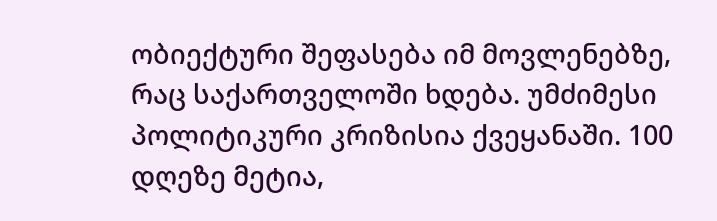ობიექტური შეფასება იმ მოვლენებზე, რაც საქართველოში ხდება. უმძიმესი პოლიტიკური კრიზისია ქვეყანაში. 100 დღეზე მეტია,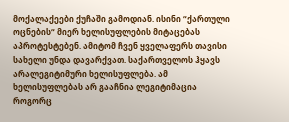მოქალაქეები ქუჩაში გამოდიან. ისინი “ქართული ოცნების“ მიერ ხელისუფლების მიტაცებას აპროტესტებენ. ამიტომ ჩვენ ყველაფერს თავისი სახელი უნდა დავარქვათ. საქართველოს ჰყავს არალეგიტიმური ხელისუფლება. ამ ხელისუფლებას არ გააჩნია ლეგიტიმაცია როგორც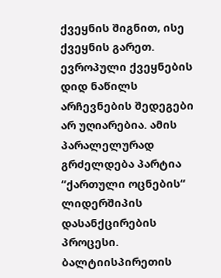ქვეყნის შიგნით, ისე ქვეყნის გარეთ. ევროპული ქვეყნების დიდ ნაწილს არჩევნების შედეგები არ უღიარებია. ამის პარალელურად გრძელდება პარტია “ქართული ოცნების“ ლიდერშიპის დასანქცირების პროცესი. ბალტიისპირეთის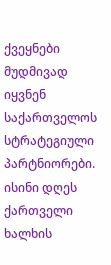ქვეყნები მუდმივად იყვნენ საქართველოს სტრატეგიული პარტნიორები. ისინი დღეს ქართველი ხალხის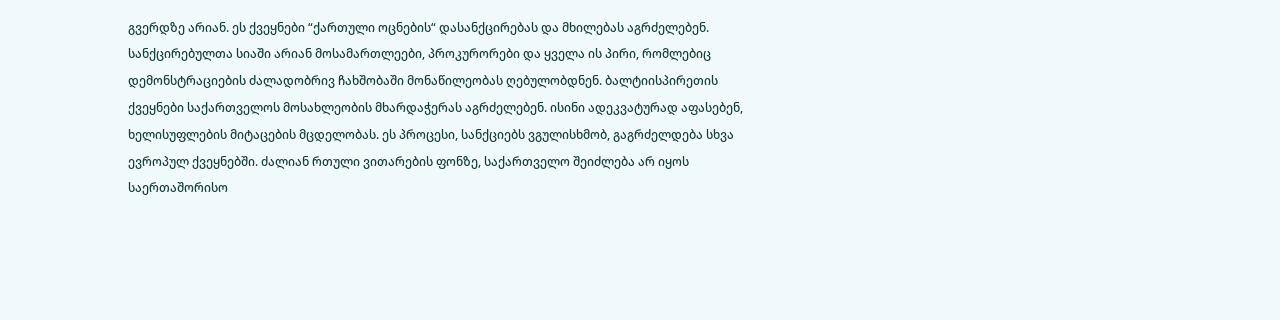გვერდზე არიან. ეს ქვეყნები “ქართული ოცნების“ დასანქცირებას და მხილებას აგრძელებენ. სანქცირებულთა სიაში არიან მოსამართლეები, პროკურორები და ყველა ის პირი, რომლებიც დემონსტრაციების ძალადობრივ ჩახშობაში მონაწილეობას ღებულობდნენ. ბალტიისპირეთის ქვეყნები საქართველოს მოსახლეობის მხარდაჭერას აგრძელებენ. ისინი ადეკვატურად აფასებენ, ხელისუფლების მიტაცების მცდელობას. ეს პროცესი, სანქციებს ვგულისხმობ, გაგრძელდება სხვა ევროპულ ქვეყნებში. ძალიან რთული ვითარების ფონზე, საქართველო შეიძლება არ იყოს საერთაშორისო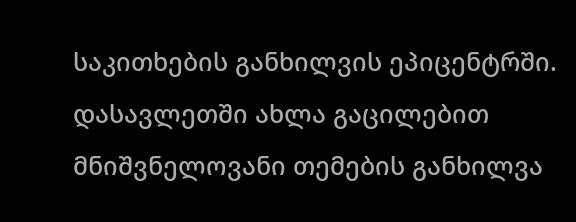საკითხების განხილვის ეპიცენტრში. დასავლეთში ახლა გაცილებით მნიშვნელოვანი თემების განხილვა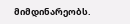მიმდინარეობს.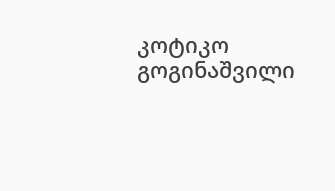კოტიკო გოგინაშვილი